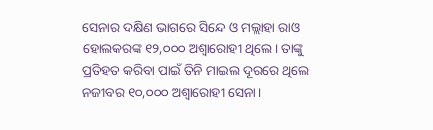ସେନାର ଦକ୍ଷିଣ ଭାଗରେ ସିନ୍ଦେ ଓ ମଲ୍ଲାହା ରାଓ ହୋଲକରଙ୍କ ୧୨,୦୦୦ ଅଶ୍ବାରୋହୀ ଥିଲେ। ତାଙ୍କୁ ପ୍ରତିହତ କରିବା ପାଇଁ ତିନି ମାଇଲ ଦୂରରେ ଥିଲେ ନଜୀବର ୧୦,୦୦୦ ଅଶ୍ବାରୋହୀ ସେନା।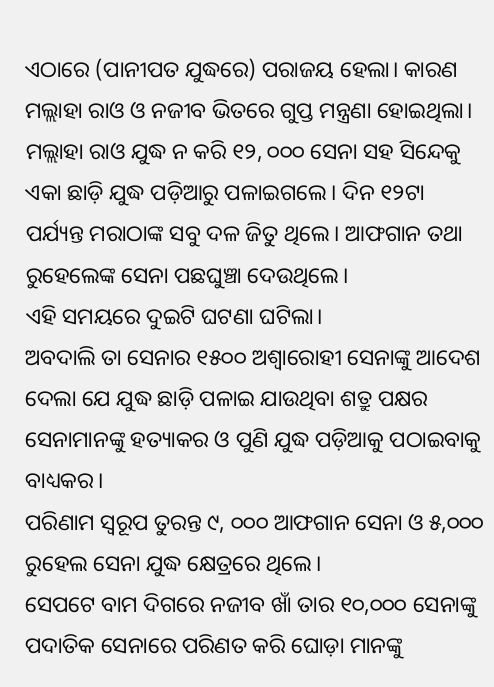ଏଠାରେ (ପାନୀପତ ଯୁଦ୍ଧରେ) ପରାଜୟ ହେଲା। କାରଣ ମଲ୍ଲାହା ରାଓ ଓ ନଜୀବ ଭିତରେ ଗୁପ୍ତ ମନ୍ତ୍ରଣା ହୋଇଥିଲା। ମଲ୍ଲାହା ରାଓ ଯୁଦ୍ଧ ନ କରି ୧୨, ୦୦୦ ସେନା ସହ ସିନ୍ଦେକୁ ଏକା ଛାଡ଼ି ଯୁଦ୍ଧ ପଡ଼ିଆରୁ ପଳାଇଗଲେ। ଦିନ ୧୨ଟା ପର୍ଯ୍ୟନ୍ତ ମରାଠାଙ୍କ ସବୁ ଦଳ ଜିତୁ ଥିଲେ। ଆଫଗାନ ତଥା ରୁହେଲେଙ୍କ ସେନା ପଛଘୁଞ୍ଚା ଦେଉଥିଲେ।
ଏହି ସମୟରେ ଦୁଇଟି ଘଟଣା ଘଟିଲା।
ଅବଦାଲି ତା ସେନାର ୧୫୦୦ ଅଶ୍ବାରୋହୀ ସେନାଙ୍କୁ ଆଦେଶ ଦେଲା ଯେ ଯୁଦ୍ଧ ଛାଡ଼ି ପଳାଇ ଯାଉଥିବା ଶତ୍ରୁ ପକ୍ଷର ସେନାମାନଙ୍କୁ ହତ୍ୟାକର ଓ ପୁଣି ଯୁଦ୍ଧ ପଡ଼ିଆକୁ ପଠାଇବାକୁ ବାଧ୍ୟକର।
ପରିଣାମ ସ୍ୱରୂପ ତୁରନ୍ତ ୯, ୦୦୦ ଆଫଗାନ ସେନା ଓ ୫,୦୦୦ ରୁହେଲ ସେନା ଯୁଦ୍ଧ କ୍ଷେତ୍ରରେ ଥିଲେ।
ସେପଟେ ବାମ ଦିଗରେ ନଜୀବ ଖାଁ ତାର ୧୦,୦୦୦ ସେନାଙ୍କୁ ପଦାତିକ ସେନାରେ ପରିଣତ କରି ଘୋଡ଼ା ମାନଙ୍କୁ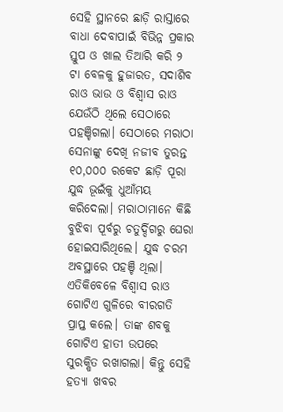ସେହି ସ୍ଥାନରେ ଛାଡ଼ି ରାସ୍ତାରେ ବାଧା ଦେବାପାଇଁ ବିଭିନ୍ନ ପ୍ରକାର ସ୍ତୁପ ଓ ଖାଲ ତିଆରି କରି ୨ ଟା ବେଳକୁ ହୁଜାରତ, ସଦାଶିବ ରାଓ ଭାଉ ଓ ବିଶ୍ୱାସ ରାଓ ଯେଉଁଠି ଥିଲେ ସେଠାରେ ପହଞ୍ଚିଗଲା। ସେଠାରେ ମରାଠା ସେନାଙ୍କୁ ଦେଖି ନଜୀବ ତୁରନ୍ତ ୧୦,୦୦୦ ରକେଟ ଛାଡ଼ି ପୂରା ଯୁଦ୍ଧ ଭୂଇଁକୁ ଧୁଆଁମୟ କରିଦେଲା। ମରାଠାମାନେ କିଛି ବୁଝିବା ପୂର୍ବରୁ ଚତୁର୍ଦ୍ଦିଗରୁ ଘେରା ହୋଇସାରିଥିଲେ। ଯୁଦ୍ଧ ଚରମ ଅବସ୍ଥାରେ ପହଞ୍ଚି ଥିଲା। ଏତିକିବେଳେ ବିଶ୍ୱାସ ରାଓ ଗୋଟିଏ ଗୁଳିରେ ବୀରଗତି ପ୍ରାପ୍ତ କଲେ। ତାଙ୍କ ଶବକୁ ଗୋଟିଏ ହାତୀ ଉପରେ ସୁରକ୍ଷିତ ରଖାଗଲା। କିନ୍ତୁ ସେହି ହତ୍ୟା ଖବର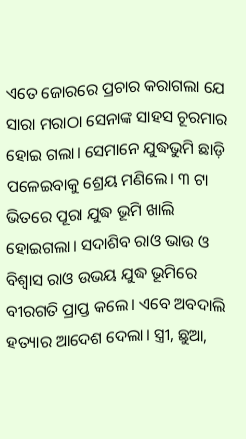ଏତେ ଜୋରରେ ପ୍ରଚାର କରାଗଲା ଯେ ସାରା ମରାଠା ସେନାଙ୍କ ସାହସ ଚୂରମାର ହୋଇ ଗଲା। ସେମାନେ ଯୁଦ୍ଧଭୁମି ଛାଡ଼ି ପଳେଇବାକୁ ଶ୍ରେୟ ମଣିଲେ। ୩ ଟା ଭିତରେ ପୂରା ଯୁଦ୍ଧ ଭୂମି ଖାଲି ହୋଇଗଲା। ସଦାଶିବ ରାଓ ଭାଉ ଓ ବିଶ୍ୱାସ ରାଓ ଉଭୟ ଯୁଦ୍ଧ ଭୂମିରେ ବୀରଗତି ପ୍ରାପ୍ତ କଲେ। ଏବେ ଅବଦାଲି ହତ୍ୟାର ଆଦେଶ ଦେଲା। ସ୍ତ୍ରୀ, ଛୁଆ,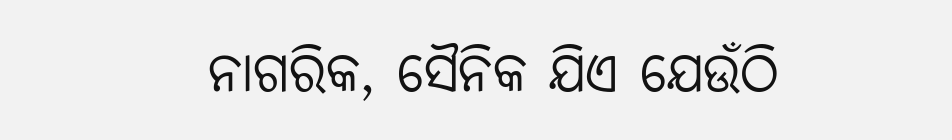ନାଗରିକ, ସୈନିକ ଯିଏ ଯେଉଁଠି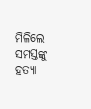ମିଳିଲେ ସମସ୍ତଙ୍କୁ ହତ୍ୟା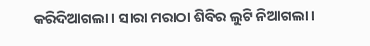କରିଦିଆଗଲା। ସାରା ମରାଠା ଶିବିର ଲୁଟି ନିଆଗଲା।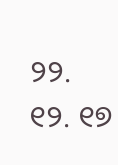୨୨. ୧୨. ୧୭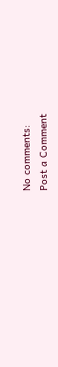No comments:
Post a Comment